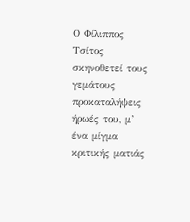Ο Φίλιππος Τσίτος σκηνοθετεί τους γεμάτους προκαταλήψεις ήρωές του, μ’ ένα μίγμα κριτικής ματιάς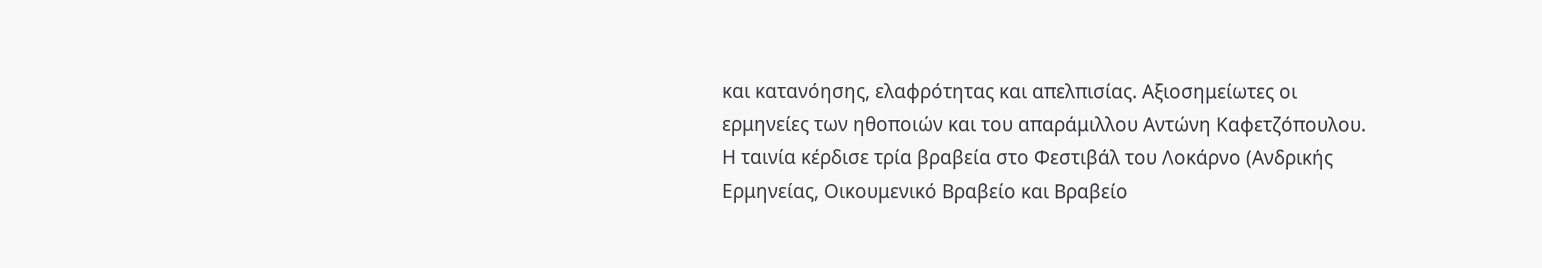και κατανόησης, ελαφρότητας και απελπισίας. Αξιοσημείωτες οι ερμηνείες των ηθοποιών και του απαράμιλλου Αντώνη Καφετζόπουλου. Η ταινία κέρδισε τρία βραβεία στο Φεστιβάλ του Λοκάρνο (Ανδρικής Ερμηνείας, Οικουμενικό Βραβείο και Βραβείο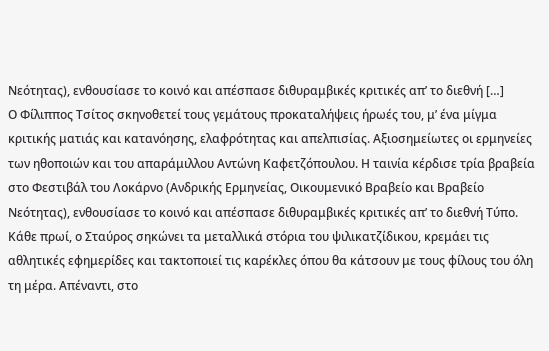Νεότητας), ενθουσίασε το κοινό και απέσπασε διθυραμβικές κριτικές απ’ το διεθνή […]
Ο Φίλιππος Τσίτος σκηνοθετεί τους γεμάτους προκαταλήψεις ήρωές του, μ’ ένα μίγμα κριτικής ματιάς και κατανόησης, ελαφρότητας και απελπισίας. Αξιοσημείωτες οι ερμηνείες των ηθοποιών και του απαράμιλλου Αντώνη Καφετζόπουλου. Η ταινία κέρδισε τρία βραβεία στο Φεστιβάλ του Λοκάρνο (Ανδρικής Ερμηνείας, Οικουμενικό Βραβείο και Βραβείο Νεότητας), ενθουσίασε το κοινό και απέσπασε διθυραμβικές κριτικές απ’ το διεθνή Τύπο.
Κάθε πρωί, ο Σταύρος σηκώνει τα μεταλλικά στόρια του ψιλικατζίδικου, κρεμάει τις αθλητικές εφημερίδες και τακτοποιεί τις καρέκλες όπου θα κάτσουν με τους φίλους του όλη τη μέρα. Απέναντι, στο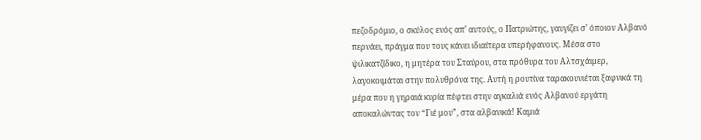πεζοδρόμιο, ο σκύλος ενός απ’ αυτούς, ο Πατριώτης, γαυγίζει σ’ όποιον Αλβανό περνάει, πράγμα που τους κάνει ιδιαίτερα υπερήφανους. Μέσα στο ψιλικατζίδικο, η μητέρα του Σταύρου, στα πρόθυρα του Αλτσχάιμερ, λαγοκοιμάται στην πολυθρόνα της. Αυτή η ρουτίνα ταρακουνιέται ξαφνικά τη μέρα που η γηραιά κυρία πέφτει στην αγκαλιά ενός Αλβανού εργάτη αποκαλώντας τον “Γιέ μου”, στα αλβανικά! Καμιά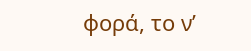φορά, το ν’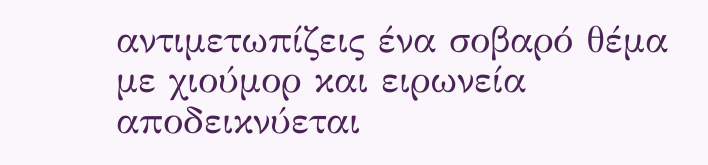αντιμετωπίζεις ένα σοβαρό θέμα με χιούμορ και ειρωνεία αποδεικνύεται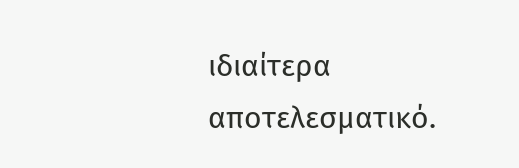ιδιαίτερα αποτελεσματικό.